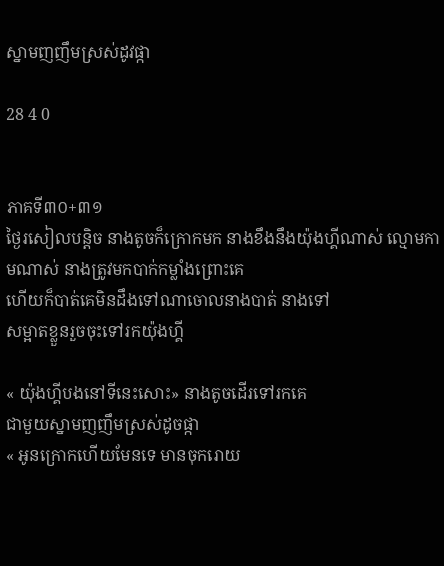ស្នាមញញឹមស្រស់ដូវផ្កា

28 4 0


ភាគទី៣០+៣១
ថ្ងៃរសៀលបន្ដិច នាងតូចក៏ក្រោកមក នាងខឹងនឹងយ៉ុងហ្គីណាស់ ល្មោមកាមណាស់ នាងត្រូវមកបាក់កម្លាំងព្រោះគេ
ហើយក៏បាត់គេមិនដឹងទៅណាចោលនាងបាត់ នាងទៅ
សម្អាតខ្លួនរួចចុះទៅរកយ៉ុងហ្គី

« យ៉ុងហ្គីបងនៅទីនេះសោះ» នាងតូចដើរទៅរកគេ
ជាមួយស្នាមញញឹមស្រស់ដូចផ្កា
« អូនក្រោកហើយមែនទេ មានចុករោយ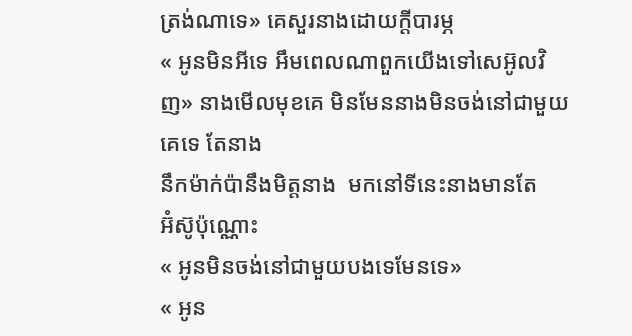ត្រង់ណាទេ» គេសួរនាងដោយក្ដីបារម្ភ
« អូនមិនអីទេ អឹមពេលណាពួកយើងទៅសេអ៊ូលវិញ» នាងមើលមុខគេ មិនមែននាងមិនចង់នៅជាមួយគេទេ តែនាង
នឹកម៉ាក់ប៉ានឹងមិត្តនាង  មកនៅទីនេះនាងមានតែ
អ៊ំស៊ូប៉ុណ្ណោះ
« អូនមិនចង់នៅជាមួយបងទេមែនទេ»
« អូន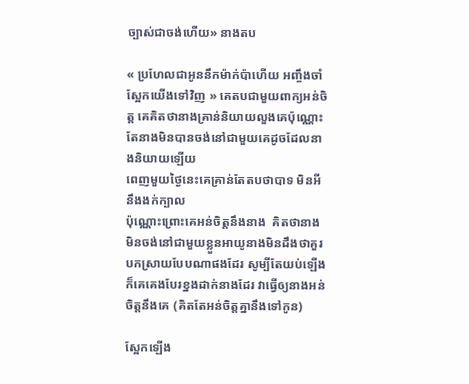ច្បាស់ជាចង់ហើយ» នាងតប

« ប្រហែលជាអូននឹកម៉ាក់ប៉ាហើយ អញ្ចឹងចាំស្អែកយើងទៅវិញ » គេតបជាមួយពាក្យអន់ចិត្ត គេគិតថានាងគ្រាន់និយាយលួងគេប៉ុណ្ណោះតែនាងមិនបានចង់នៅជាមួយគេដូចដែលនាងនិយាយឡើយ
ពេញមួយថ្ងៃនេះគេគ្រាន់តែតបថាបាទ មិនអី នឹងងក់ក្បាល
ប៉ុណ្ណោះព្រោះគេអន់ចិត្តនឹងនាង  គិតថានាងមិនចង់នៅជាមួយខ្លួនអាយូនាងមិនដឹងថាគួរបកស្រាយបែបណាផងដែរ សូម្បីតែយប់ឡើង ក៏គេគេងបែរខ្នងដាក់នាងដែរ វាធ្វើឲ្យនាងអន់ចិត្តនឹងគេ (គិតតែអន់ចិត្តគ្នានឹងទៅកូន)

ស្អែកឡើង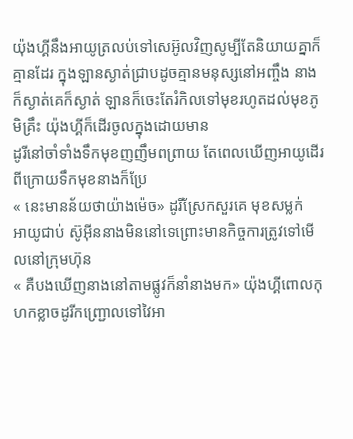យ៉ុងហ្គីនឹងអាយូត្រលប់ទៅសេអ៊ូលវិញសូម្បីតែនិយាយគ្នាក៏គ្មានដែរ ក្នុងឡានស្ងាត់ជ្រាបដូចគ្មានមនុស្សនៅអញ្ចឹង នាងក៏ស្ងាត់គេក៏ស្ងាត់ ឡានក៏ចេះតែរំកិលទៅមុខរហូតដល់មុខភូមិគ្រឹះ យ៉ុងហ្គីក៏ដើរចូលក្នុងដោយមាន
ដូរីនៅចាំទាំងទឹកមុខញញឹមពព្រាយ តែពេលឃើញអាយូដើរពីក្រោយទឹកមុខនាងក៏ប្រែ
« នេះមានន័យថាយ៉ាងម៉េច» ដូរីស្រែកសួរគេ មុខសម្លក់
អាយូជាប់ ស៊ូអុីននាងមិននៅទេព្រោះមានកិច្ចការត្រូវទៅមើលនៅក្រុមហ៊ុន
« គឺបងឃើញនាងនៅតាមផ្លូវក៏នាំនាងមក» យ៉ុងហ្គីពោលកុហកខ្លាចដូរីកញ្រ្ជោលទៅវៃអា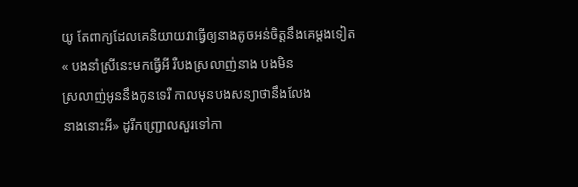យូ តែពាក្យដែលគេនិយាយវាធ្វើឲ្យនាងតូចអន់ចិត្តនឹងគេម្ដងទៀត
« បងនាំស្រីនេះមកធ្វើអី រឺបងស្រលាញ់នាង បងមិន
ស្រលាញ់អូននឹងកូនទេរឺ កាលមុនបងសន្យាថានឹងលែង
នាងនោះអី» ដូរីកញ្រ្ជោលសួរទៅកា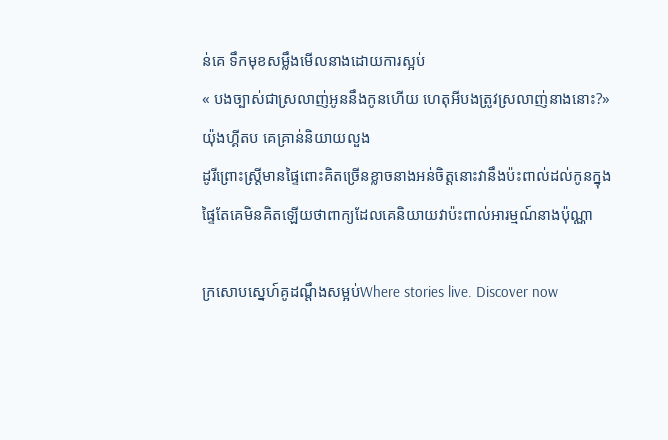ន់គេ ទឹកមុខសម្លឹងមើលនាងដោយការស្អប់
« បងច្បាស់ជាស្រលាញ់អូននឹងកូនហើយ ហេតុអីបងត្រូវស្រលាញ់នាងនោះ?» យ៉ុងហ្គីតប គេគ្រាន់និយាយលួង
ដូរីព្រោះស្រ្ដីមានផ្ទៃពោះគិតច្រើនខ្លាចនាងអន់ចិត្តនោះវានឹងប៉ះពាល់ដល់កូនក្នុងផ្ទៃតែគេមិនគិតឡើយថាពាក្យដែលគេនិយាយវាប៉ះពាល់អារម្មណ៍នាងប៉ុណ្ណា

ក្រសោបស្នេហ៍គូដណ្ដឹងសម្អប់Where stories live. Discover now